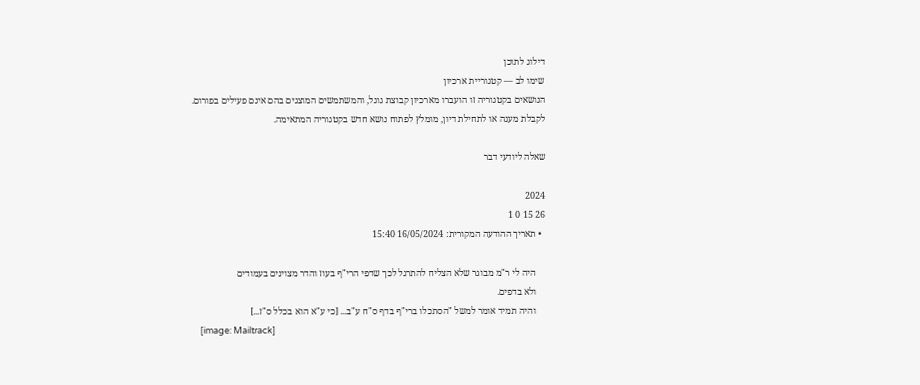דילוג לתוכן
שימו לב — קטגוריית ארכיון
הנושאים בקטגוריה זו הועברו מארכיון קבוצת גוגל, והמשתמשים המוצגים בהם אינם פעילים בפורום.
לקבלת מענה או לתחילת דיון, מומלץ לפתוח נושא חדש בקטגוריה המתאימה.

שאלה ליודעי דבר

2024
26 15 0 1
  • תאריך ההודעה המקורית: 16/05/2024 15:40

    היה לי ר"מ מבוגר שלא הצליח להתרגל לכך שדפי הרי"ף בעוז והדר מצוינים בעמודים
    ולא בדפים.
    והיה תמיד אומר למשל "הסתכלו ברי"ף בדף ס"ח ע"ב... [כי ע"א הוא בכלל ס"ז...]
    [image: Mailtrack]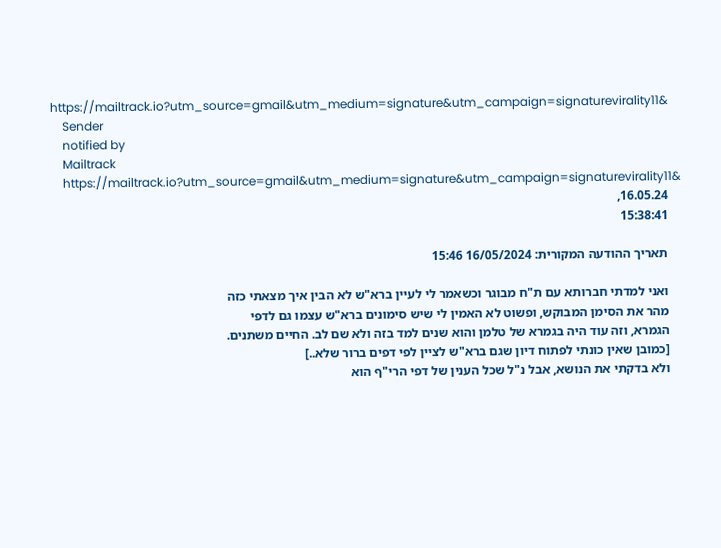https://mailtrack.io?utm_source=gmail&utm_medium=signature&utm_campaign=signaturevirality11&
    Sender
    notified by
    Mailtrack
    https://mailtrack.io?utm_source=gmail&utm_medium=signature&utm_campaign=signaturevirality11&
    16.05.24,
    15:38:41

    תאריך ההודעה המקורית: 16/05/2024 15:46

    ואני למדתי חברותא עם ת"ח מבוגר וכשאמר לי לעיין ברא"ש לא הבין איך מצאתי כזה
    מהר את הסימן המבוקש, ופשוט לא האמין לי שיש סימונים ברא"ש עצמו גם לדפי
    הגמרא, וזה עוד היה בגמרא של טלמן והוא שנים למד בזה ולא שם לב. החיים משתנים.
    [כמובן שאין כונתי לפתוח דיון שגם ברא"ש לציין לפי דפים ברור שלא..]
    ולא בדקתי את הנושא, אבל נ"ל שכל הענין של דפי הרי"ף הוא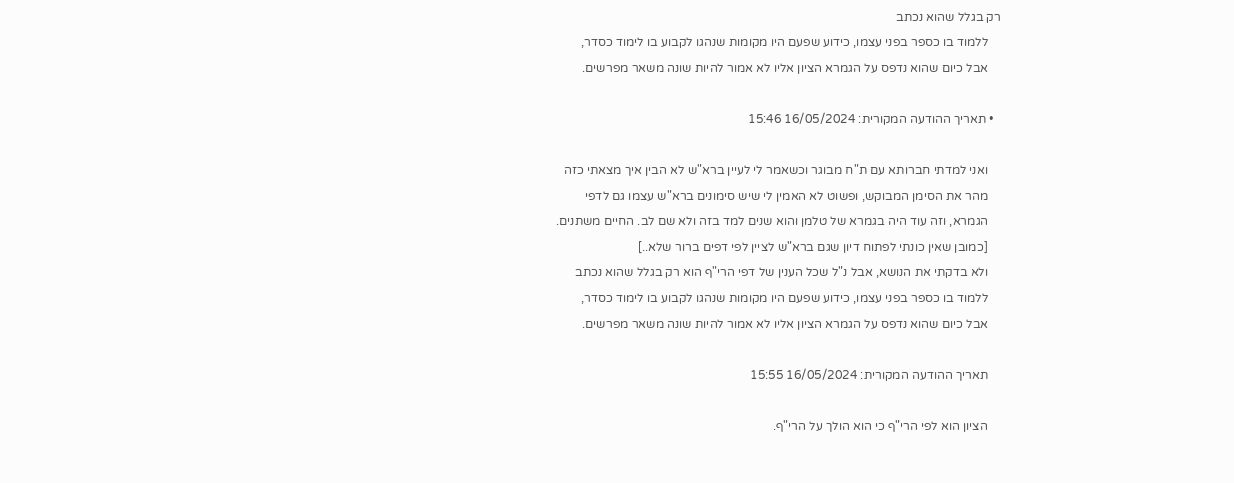רק בגלל שהוא נכתב
    ללמוד בו כספר בפני עצמו, כידוע שפעם היו מקומות שנהגו לקבוע בו לימוד כסדר,
    אבל כיום שהוא נדפס על הגמרא הציון אליו לא אמור להיות שונה משאר מפרשים.

  • תאריך ההודעה המקורית: 16/05/2024 15:46

    ואני למדתי חברותא עם ת"ח מבוגר וכשאמר לי לעיין ברא"ש לא הבין איך מצאתי כזה
    מהר את הסימן המבוקש, ופשוט לא האמין לי שיש סימונים ברא"ש עצמו גם לדפי
    הגמרא, וזה עוד היה בגמרא של טלמן והוא שנים למד בזה ולא שם לב. החיים משתנים.
    [כמובן שאין כונתי לפתוח דיון שגם ברא"ש לציין לפי דפים ברור שלא..]
    ולא בדקתי את הנושא, אבל נ"ל שכל הענין של דפי הרי"ף הוא רק בגלל שהוא נכתב
    ללמוד בו כספר בפני עצמו, כידוע שפעם היו מקומות שנהגו לקבוע בו לימוד כסדר,
    אבל כיום שהוא נדפס על הגמרא הציון אליו לא אמור להיות שונה משאר מפרשים.

    תאריך ההודעה המקורית: 16/05/2024 15:55

    הציון הוא לפי הרי"ף כי הוא הולך על הרי"ף.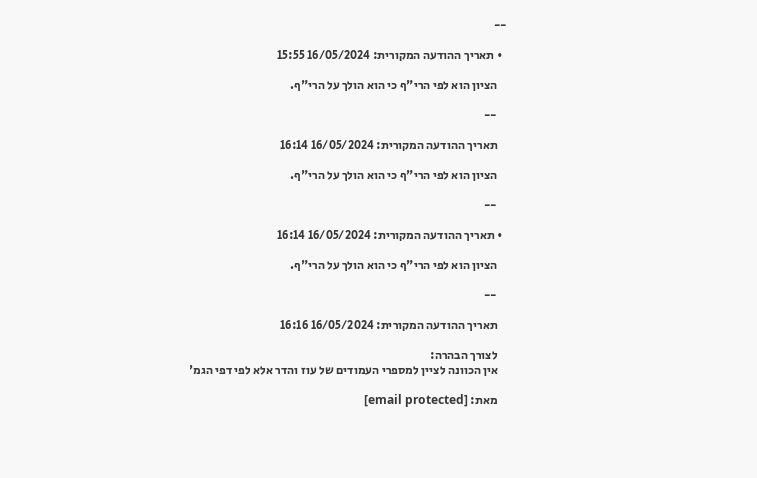--

  • תאריך ההודעה המקורית: 16/05/2024 15:55

    הציון הוא לפי הרי"ף כי הוא הולך על הרי"ף.

    --

    תאריך ההודעה המקורית: 16/05/2024 16:14

    הציון הוא לפי הרי"ף כי הוא הולך על הרי"ף.

    --

  • תאריך ההודעה המקורית: 16/05/2024 16:14

    הציון הוא לפי הרי"ף כי הוא הולך על הרי"ף.

    --

    תאריך ההודעה המקורית: 16/05/2024 16:16

    לצורך הבהרה:
    אין הכוונה לציין למספרי העמודים של עוז והדר אלא לפי דפי הגמ'

    מאת: [email protected]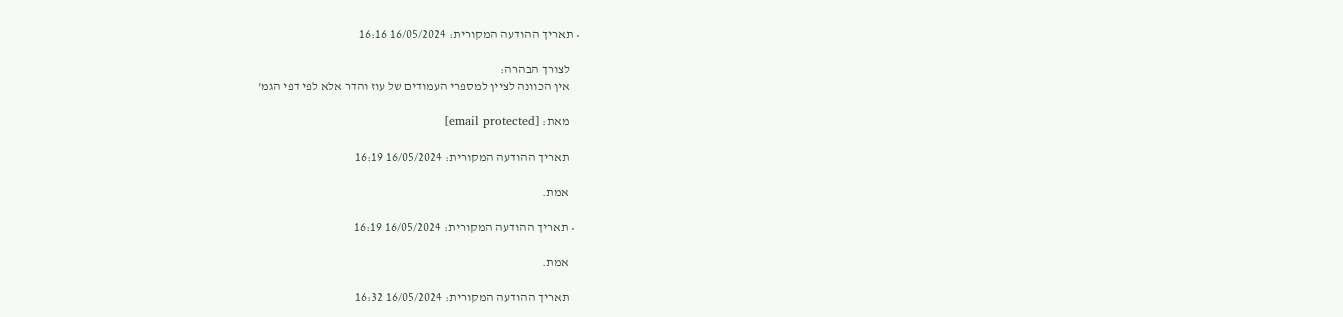• תאריך ההודעה המקורית: 16/05/2024 16:16

    לצורך הבהרה:
    אין הכוונה לציין למספרי העמודים של עוז והדר אלא לפי דפי הגמ'

    מאת: [email protected]

    תאריך ההודעה המקורית: 16/05/2024 16:19

    אמת.

  • תאריך ההודעה המקורית: 16/05/2024 16:19

    אמת.

    תאריך ההודעה המקורית: 16/05/2024 16:32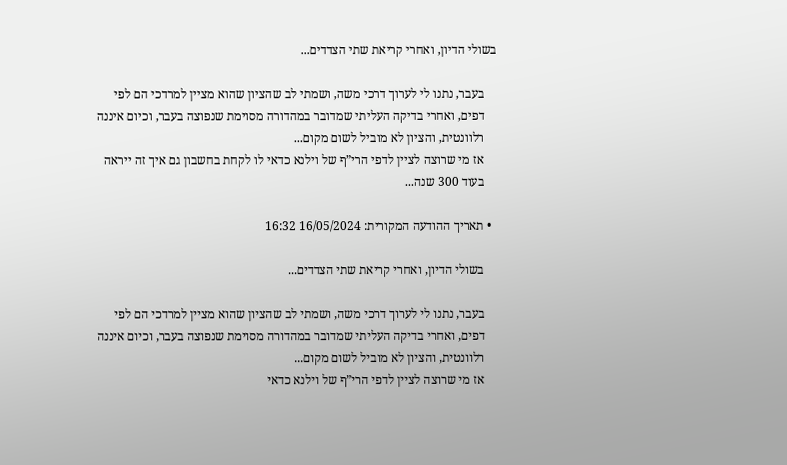בשולי הדיון, ואחרי קריאת שתי הצדדים...

    בעבר, נתנו לי לערוך דרכי משה, ושמתי לב שהציון שהוא מציין למרדכי הם לפי
    דפים, ואחרי בדיקה העליתי שמדובר במהדורה מסוימת שנפוצה בעבר, וכיום איננה
    רלוונטית, והציון לא מוביל לשום מקום...
    אז מי שרוצה לציין לדפי הרי”ף של וילנא כדאי לו לקחת בחשבון גם איך זה ייראה
    בעוד 300 שנה...

  • תאריך ההודעה המקורית: 16/05/2024 16:32

    בשולי הדיון, ואחרי קריאת שתי הצדדים...

    בעבר, נתנו לי לערוך דרכי משה, ושמתי לב שהציון שהוא מציין למרדכי הם לפי
    דפים, ואחרי בדיקה העליתי שמדובר במהדורה מסוימת שנפוצה בעבר, וכיום איננה
    רלוונטית, והציון לא מוביל לשום מקום...
    אז מי שרוצה לציין לדפי הרי”ף של וילנא כדאי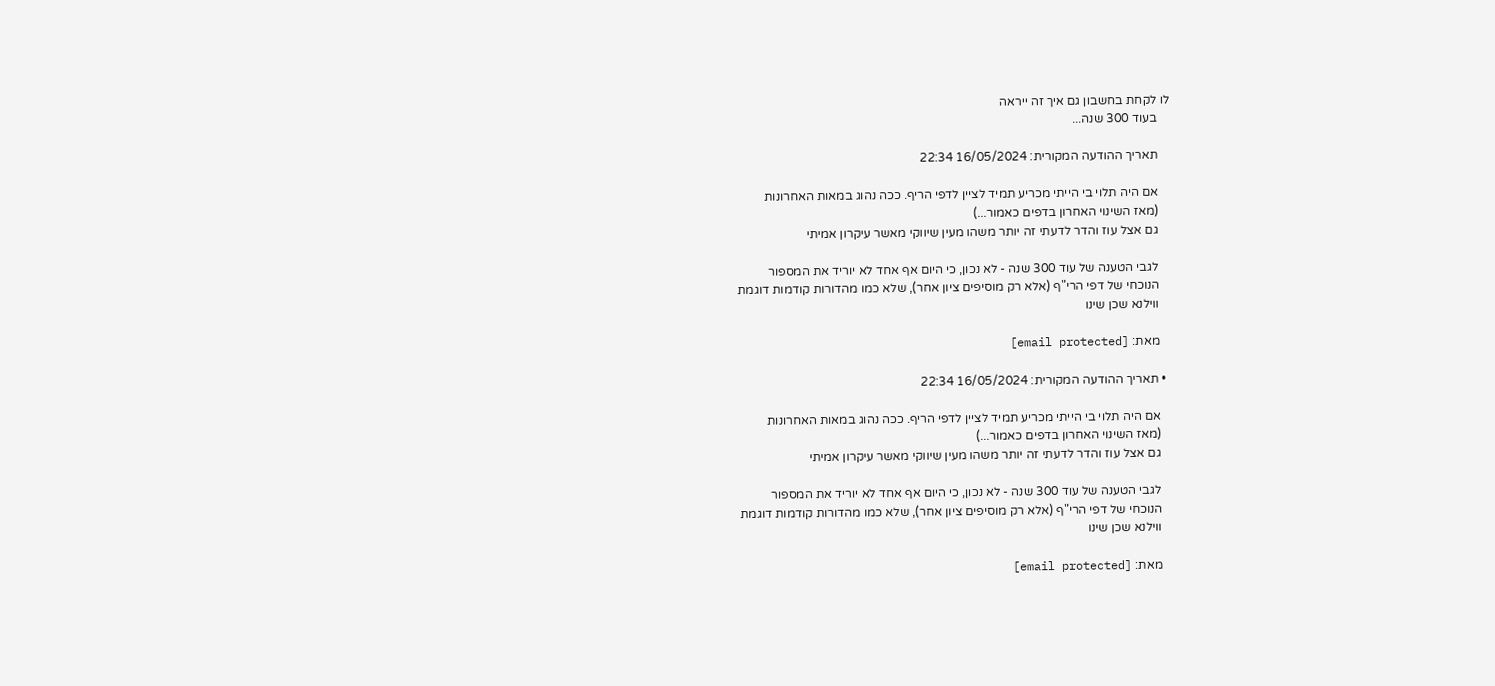לו לקחת בחשבון גם איך זה ייראה
    בעוד 300 שנה...

    תאריך ההודעה המקורית: 16/05/2024 22:34

    אם היה תלוי בי הייתי מכריע תמיד לציין לדפי הריף. ככה נהוג במאות האחרונות
    (מאז השינוי האחרון בדפים כאמור...)
    גם אצל עוז והדר לדעתי זה יותר משהו מעין שיווקי מאשר עיקרון אמיתי

    לגבי הטענה של עוד 300 שנה - לא נכון, כי היום אף אחד לא יוריד את המספור
    הנוכחי של דפי הרי"ף (אלא רק מוסיפים ציון אחר), שלא כמו מהדורות קודמות דוגמת
    ווילנא שכן שינו

    מאת: [email protected]

  • תאריך ההודעה המקורית: 16/05/2024 22:34

    אם היה תלוי בי הייתי מכריע תמיד לציין לדפי הריף. ככה נהוג במאות האחרונות
    (מאז השינוי האחרון בדפים כאמור...)
    גם אצל עוז והדר לדעתי זה יותר משהו מעין שיווקי מאשר עיקרון אמיתי

    לגבי הטענה של עוד 300 שנה - לא נכון, כי היום אף אחד לא יוריד את המספור
    הנוכחי של דפי הרי"ף (אלא רק מוסיפים ציון אחר), שלא כמו מהדורות קודמות דוגמת
    ווילנא שכן שינו

    מאת: [email protected]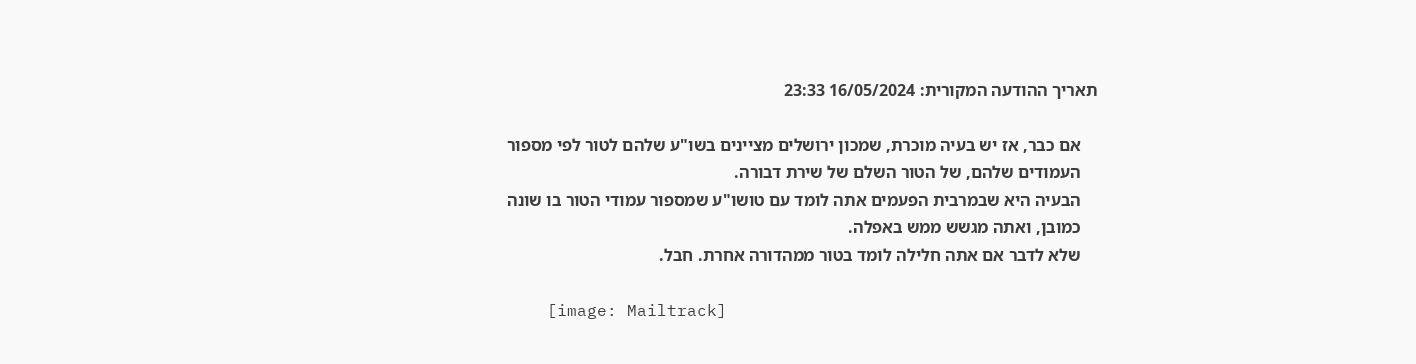תאריך ההודעה המקורית: 16/05/2024 23:33

    אם כבר, אז יש בעיה מוכרת, שמכון ירושלים מציינים בשו"ע שלהם לטור לפי מספור
    העמודים שלהם, של הטור השלם של שירת דבורה.
    הבעיה היא שבמרבית הפעמים אתה לומד עם טושו"ע שמספור עמודי הטור בו שונה
    כמובן, ואתה מגשש ממש באפלה.
    שלא לדבר אם אתה חלילה לומד בטור ממהדורה אחרת. חבל.

    [image: Mailtrack]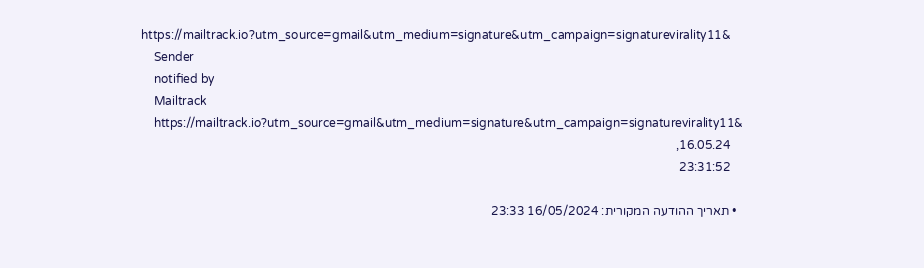https://mailtrack.io?utm_source=gmail&utm_medium=signature&utm_campaign=signaturevirality11&
    Sender
    notified by
    Mailtrack
    https://mailtrack.io?utm_source=gmail&utm_medium=signature&utm_campaign=signaturevirality11&
    16.05.24,
    23:31:52

  • תאריך ההודעה המקורית: 16/05/2024 23:33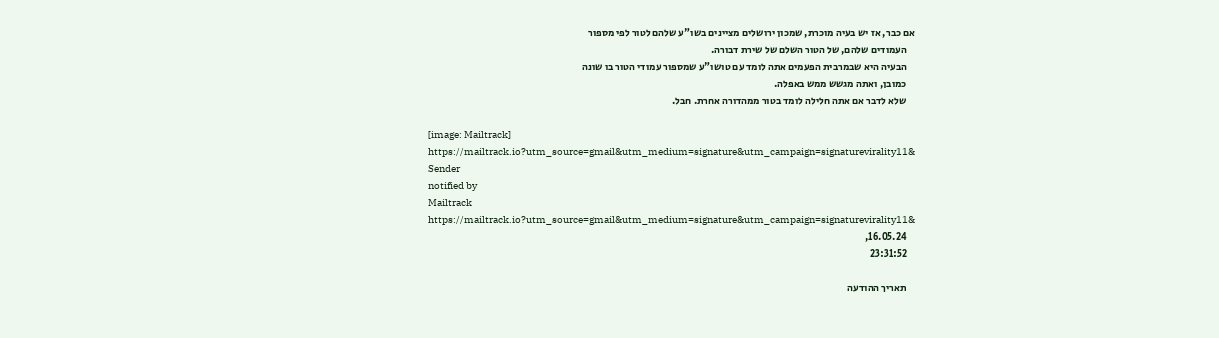אם כבר, אז יש בעיה מוכרת, שמכון ירושלים מציינים בשו"ע שלהם לטור לפי מספור
    העמודים שלהם, של הטור השלם של שירת דבורה.
    הבעיה היא שבמרבית הפעמים אתה לומד עם טושו"ע שמספור עמודי הטור בו שונה
    כמובן, ואתה מגשש ממש באפלה.
    שלא לדבר אם אתה חלילה לומד בטור ממהדורה אחרת. חבל.

    [image: Mailtrack]
    https://mailtrack.io?utm_source=gmail&utm_medium=signature&utm_campaign=signaturevirality11&
    Sender
    notified by
    Mailtrack
    https://mailtrack.io?utm_source=gmail&utm_medium=signature&utm_campaign=signaturevirality11&
    16.05.24,
    23:31:52

    תאריך ההודעה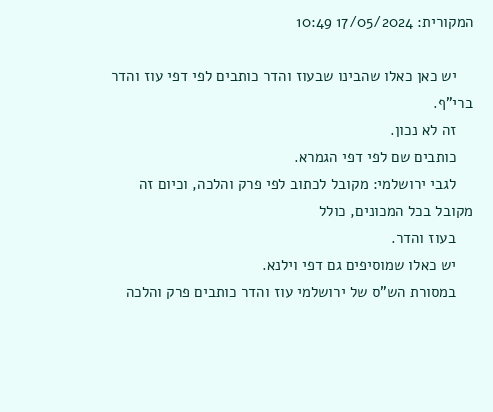המקורית: 17/05/2024 10:49

    יש כאן כאלו שהבינו שבעוז והדר כותבים לפי דפי עוז והדר ברי"ף.
    זה לא נכון.
    כותבים שם לפי דפי הגמרא.
    לגבי ירושלמי: מקובל לכתוב לפי פרק והלכה, וכיום זה מקובל בכל המכונים, כולל
    בעוז והדר.
    יש כאלו שמוסיפים גם דפי וילנא.
    במסורת הש"ס של ירושלמי עוז והדר כותבים פרק והלכה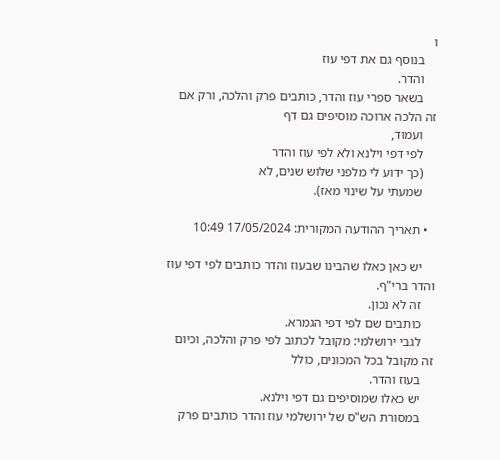ו
    בנוסף גם את דפי עוז
    והדר.
    בשאר ספרי עוז והדר, כותבים פרק והלכה, ורק אם זה הלכה ארוכה מוסיפים גם דף
    ועמוד,
    לפי דפי וילנא ולא לפי עוז והדר
    (כך ידוע לי מלפני שלוש שנים, לא
    שמעתי על שינוי מאז).

  • תאריך ההודעה המקורית: 17/05/2024 10:49

    יש כאן כאלו שהבינו שבעוז והדר כותבים לפי דפי עוז והדר ברי"ף.
    זה לא נכון.
    כותבים שם לפי דפי הגמרא.
    לגבי ירושלמי: מקובל לכתוב לפי פרק והלכה, וכיום זה מקובל בכל המכונים, כולל
    בעוז והדר.
    יש כאלו שמוסיפים גם דפי וילנא.
    במסורת הש"ס של ירושלמי עוז והדר כותבים פרק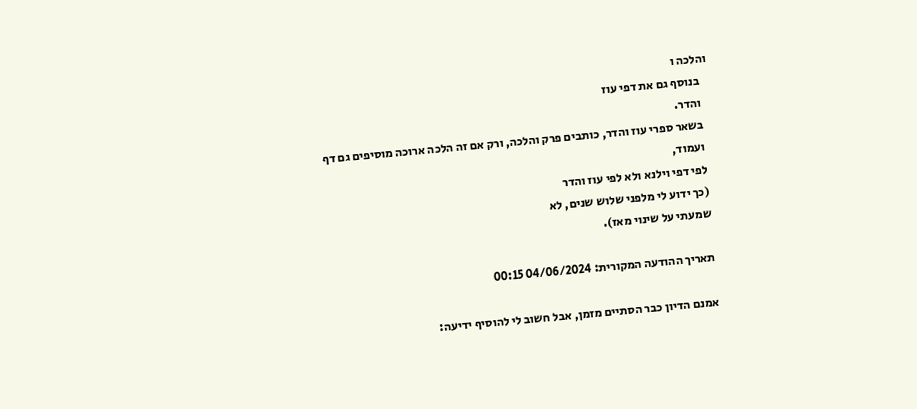והלכה ו
    בנוסף גם את דפי עוז
    והדר.
    בשאר ספרי עוז והדר, כותבים פרק והלכה, ורק אם זה הלכה ארוכה מוסיפים גם דף
    ועמוד,
    לפי דפי וילנא ולא לפי עוז והדר
    (כך ידוע לי מלפני שלוש שנים, לא
    שמעתי על שינוי מאז).

    תאריך ההודעה המקורית: 04/06/2024 00:15

    אמנם הדיון כבר הסתיים מזמן, אבל חשוב לי להוסיף ידיעה: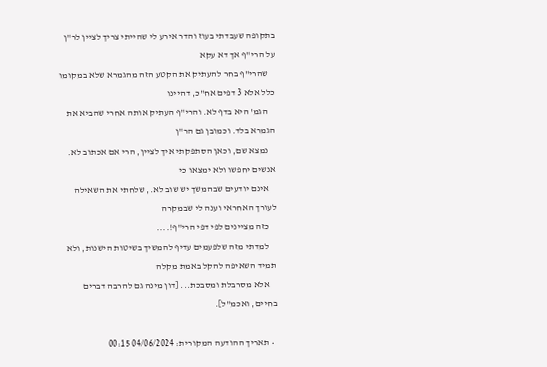בתקופה שעבדתי בעוז והדר אירע לי שהייתי צריך לציין לר"ן על הרי"ף אך דא עקא
    שהרי"ף בחר להעתיק את הקטע הזה מהגמרא שלא במקומו כלל אלא 3 דפים אח"כ, דהיינו
    הגמ' היא בדף לא. והרי"ף העתיק אותה אחרי שהביא את הגמרא בלד. וכמובן גם הר"ן
    נמצא שם, וכאן הסתפקתי איך לציין, הרי אם אכתוב לא. אנשים יחפשו ולא ימצאו כי
    אינם יודעים שבהמשך יש שוב לא., שלחתי את השאילה לעורך האחראי וענה לי שבמקרה
    כזה מציינים לפי דפי הרי"ף!....
    למדתי מזה שלפעמים עדיף להמשיך בשיטות הישנות, ולא תמיד השאיפה להקל באמת מקלה
    אלא מסרבלת ומסבכת... [דון מינה גם להרבה דברים בחיים, ואכמ"ל].

  • תאריך ההודעה המקורית: 04/06/2024 00:15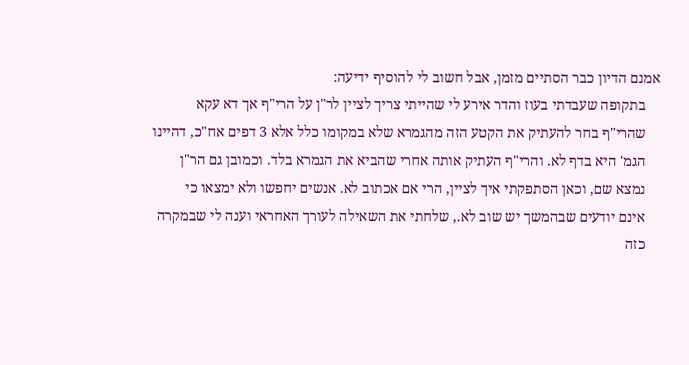אמנם הדיון כבר הסתיים מזמן, אבל חשוב לי להוסיף ידיעה:
    בתקופה שעבדתי בעוז והדר אירע לי שהייתי צריך לציין לר"ן על הרי"ף אך דא עקא
    שהרי"ף בחר להעתיק את הקטע הזה מהגמרא שלא במקומו כלל אלא 3 דפים אח"כ, דהיינו
    הגמ' היא בדף לא. והרי"ף העתיק אותה אחרי שהביא את הגמרא בלד. וכמובן גם הר"ן
    נמצא שם, וכאן הסתפקתי איך לציין, הרי אם אכתוב לא. אנשים יחפשו ולא ימצאו כי
    אינם יודעים שבהמשך יש שוב לא., שלחתי את השאילה לעורך האחראי וענה לי שבמקרה
    כזה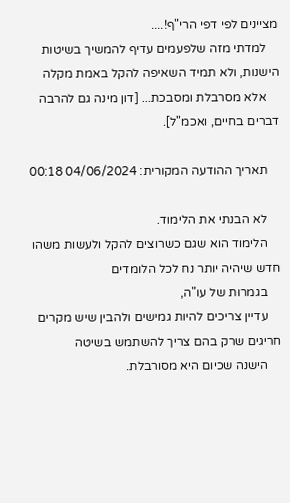מציינים לפי דפי הרי"ף!....
    למדתי מזה שלפעמים עדיף להמשיך בשיטות הישנות, ולא תמיד השאיפה להקל באמת מקלה
    אלא מסרבלת ומסבכת... [דון מינה גם להרבה דברים בחיים, ואכמ"ל].

    תאריך ההודעה המקורית: 04/06/2024 00:18

    לא הבנתי את הלימוד.
    הלימוד הוא שגם כשרוצים להקל ולעשות משהו חדש שיהיה יותר נח לכל הלומדים
    בגמרות של עו"ה,
    עדיין צריכים להיות גמישים ולהבין שיש מקרים חריגים שרק בהם צריך להשתמש בשיטה
    הישנה שכיום היא מסורבלת.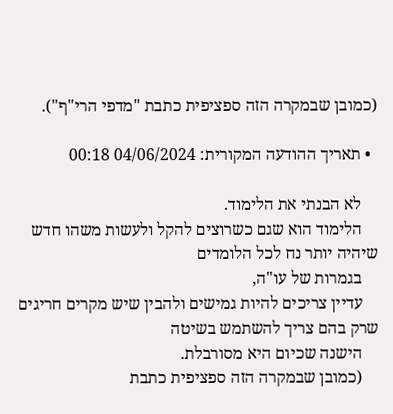(כמובן שבמקרה הזה ספציפית כתבת "מדפי הרי"ף").

  • תאריך ההודעה המקורית: 04/06/2024 00:18

    לא הבנתי את הלימוד.
    הלימוד הוא שגם כשרוצים להקל ולעשות משהו חדש שיהיה יותר נח לכל הלומדים
    בגמרות של עו"ה,
    עדיין צריכים להיות גמישים ולהבין שיש מקרים חריגים שרק בהם צריך להשתמש בשיטה
    הישנה שכיום היא מסורבלת.
    (כמובן שבמקרה הזה ספציפית כתבת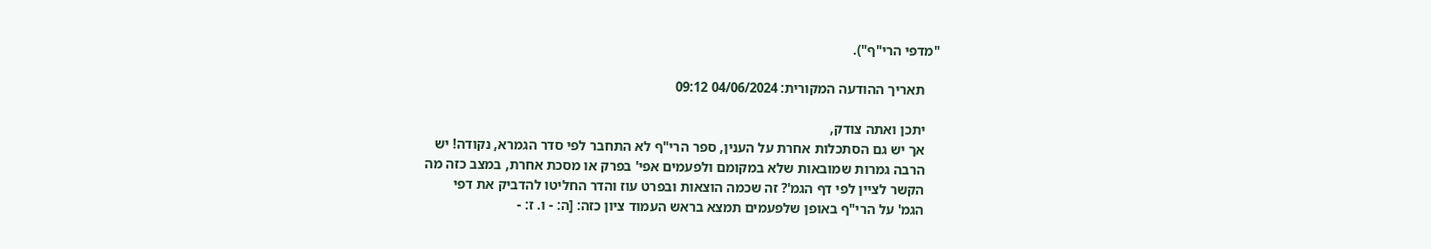"מדפי הרי"ף").

    תאריך ההודעה המקורית: 04/06/2024 09:12

    יתכן ואתה צודק,
    אך יש גם הסתכלות אחרת על הענין, ספר הרי"ף לא התחבר לפי סדר הגמרא, נקודה! יש
    הרבה גמרות שמובאות שלא במקומם ולפעמים אפי' בפרק או מסכת אחרת, במצב כזה מה
    הקשר לציין לפי דף הגמ'? זה שכמה הוצאות ובפרט עוז והדר החליטו להדביק את דפי
    הגמ' על הרי"ף באופן שלפעמים תמצא בראש העמוד ציון כזה: [ה: - ו. ז: -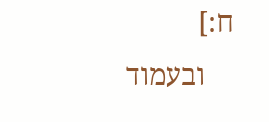ח:]
    ובעמוד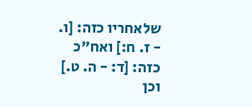שלאחריו כזה: [ו. - ז. ח:] ואח"כ כזה: [ד: - ה. ט.] וכן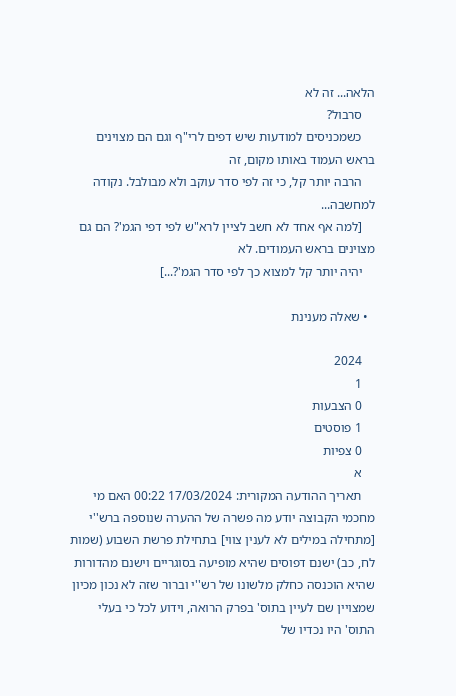הלאה... זה לא
    סרבול?
    כשמכניסים למודעות שיש דפים לרי"ף וגם הם מצוינים בראש העמוד באותו מקום, זה
    הרבה יותר קל, כי זה לפי סדר עוקב ולא מבולבל. נקודה למחשבה...
    [למה אף אחד לא חשב לציין לרא"ש לפי דפי הגמ'? הם גם מצוינים בראש העמודים. לא
    יהיה יותר קל למצוא כך לפי סדר הגמ'?...]

  • שאלה מענינת

    2024
    1
    0 הצבעות
    1 פוסטים
    0 צפיות
    א
    תאריך ההודעה המקורית: 17/03/2024 00:22 האם מי מחכמי הקבוצה יודע מה פשרה של ההערה שנוספה ברש''י [מתחילה במילים לא לענין צווי] בתחילת פרשת השבוע (שמות לח, כב) ישנם דפוסים שהיא מופיעה בסוגריים וישנם מהדורות שהיא הוכנסה כחלק מלשונו של רש''י וברור שזה לא נכון מכיון שמצויין שם לעיין בתוס' בפרק הרואה, וידוע לכל כי בעלי התוס' היו נכדיו של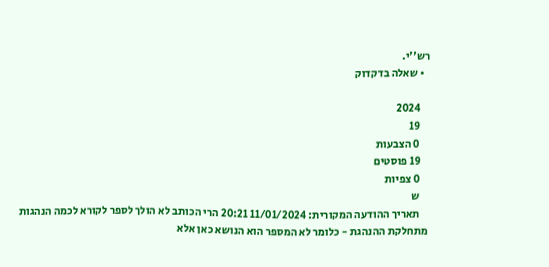רש''י.
  • שאלה בדקדוק

    2024
    19
    0 הצבעות
    19 פוסטים
    0 צפיות
    ש
    תאריך ההודעה המקורית: 11/01/2024 20:21 הרי הכותב לא הולך לספר לקורא לכמה הנהגות מתחלקת ההנהגת - כלומר לא המספר הוא הנושא כאן אלא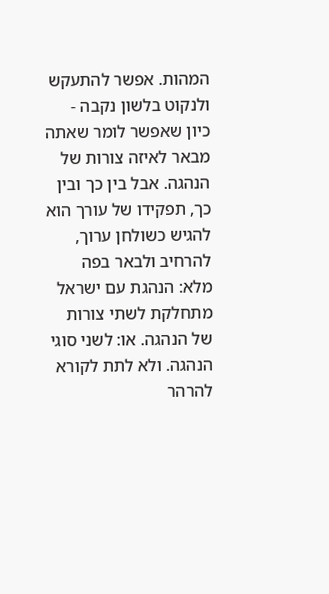המהות. אפשר להתעקש ולנקוט בלשון נקבה - כיון שאפשר לומר שאתה מבאר לאיזה צורות של הנהגה. אבל בין כך ובין כך, תפקידו של עורך הוא להגיש כשולחן ערוך, להרחיב ולבאר בפה מלא: הנהגת עם ישראל מתחלקת לשתי צורות של הנהגה. או: לשני סוגי הנהגה. ולא לתת לקורא להרהר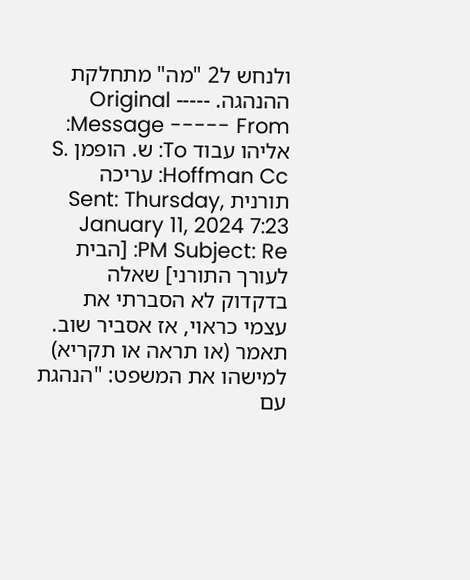ולנחש ל2 "מה" מתחלקת ההנהגה. ----- Original Message ----- From: אליהו עבוד To: ש. הופמן S. Hoffman Cc: עריכה תורנית Sent: Thursday, January 11, 2024 7:23 PM Subject: Re: [הבית לעורך התורני] שאלה בדקדוק לא הסברתי את עצמי כראוי, אז אסביר שוב. תאמר (או תראה או תקריא) למישהו את המשפט: "הנהגת עם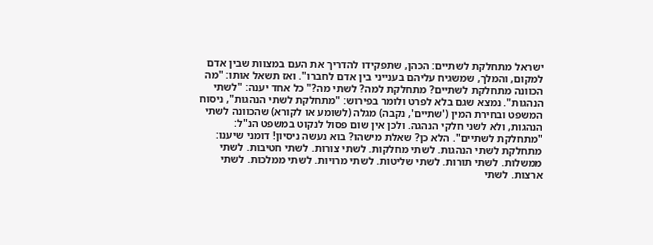ישראל מתחלקת לשתיים: הכהן, שתפקידו להדריך את העם במצוות שבין אדם למקום, והמלך, שמשגיח עליהם בענייני בין אדם לחברו". ואז תשאל אותו: "מה הכוונה מתחלקת לשתיים? מתחלקת למה? לשתי מה?" כל אחד יענה: "לשתי הנהגות". נמצא שגם בלא לפרט ולומר בפירוש: "מתחלקת לשתי הנהגות", ניסוח המשפט ובחירת המין ('שתיים', נקבה) מגלה (לשומע או לקורא) שהכוונה לשתי הנהגות, ולא לשני חלקי הנהגה. ולכן אין שום פסול לנקוט במשפט הנ"ל: "מתחלקת לשתיים". הלא כן? שאלת מישהו? בוא נעשה ניסיון! דומני שיענו: מתחלקת לשתי הנהגות. לשתי מחלקות. לשתי צורות. לשתי חטיבות. לשתי ממשלות. לשתי תורות. לשתי שליטות. לשתי מרויות. לשתי ממלכות. לשתי ארצות. לשתי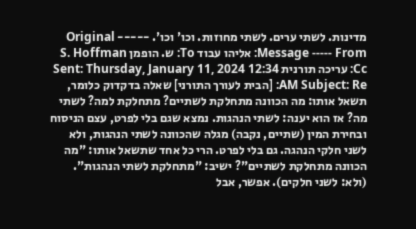מדינות. לשתי ערים. לשתי מחוזות. וכו' וכו'. ----- Original Message ----- From: אליהו עבוד To: ש. הופמן S. Hoffman Cc: עריכה תורנית Sent: Thursday, January 11, 2024 12:34 AM Subject: Re: [הבית לעורך התורני] שאלה בדקדוק כלומר, תשאל אותו: מה הכוונה מתחלקת לשתיים? מתחלקת למה? לשתי מה? אז הוא יענה: לשתי הנהגות. נמצא שגם בלי לפרט, עצם הניסוח ובחירת המין (שתיים, נקבה) מגלה שהכוונה לשתי הנהגות, ולא לשני חלקי הנהגה. גם בלי לפרט. הרי כל אחד שתשאל אותו: "מה הכוונה מתחלקת לשתיים"? ישיב: "מתחלקת לשתי הנהגות". (ולא: לשני חלקים). אפשר, אבל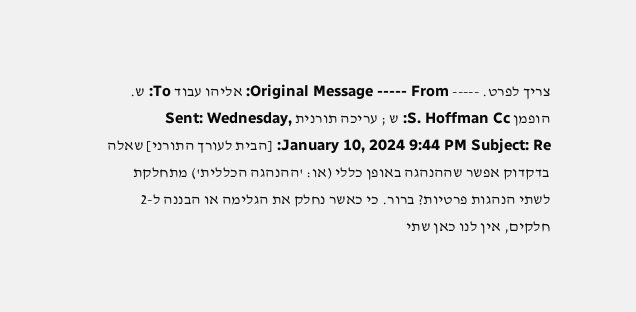צריך לפרט. ----- Original Message ----- From: אליהו עבוד To: ש. הופמן S. Hoffman Cc: ש ; עריכה תורנית Sent: Wednesday, January 10, 2024 9:44 PM Subject: Re: [הבית לעורך התורני] שאלה בדקדוק אפשר שההנהגה באופן כללי (או: 'ההנהגה הכללית') מתחלקת לשתי הנהגות פרטיות? ברור. כי כאשר נחלק את הגלימה או הבננה ל-2 חלקים, אין לנו כאן שתי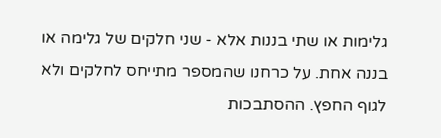גלימות או שתי בננות אלא - שני חלקים של גלימה או בננה אחת. על כרחנו שהמספר מתייחס לחלקים ולא לגוף החפץ. ההסתבכות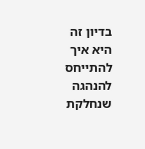בדיון זה היא איך להתייחס להנהגה שנחלקת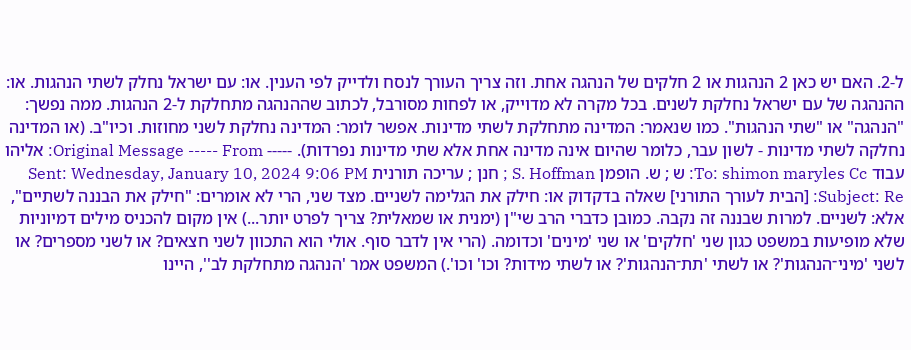ל-2. האם יש כאן 2 הנהגות או 2 חלקים של הנהגה אחת. וזה צריך העורך לנסח ולדייק לפי הענין. או: עם ישראל נחלק לשתי הנהגות. או: ההנהגה של עם ישראל נחלקת לשנים. בכל מקרה לא מדוייק, או לפחות מסורבל, לכתוב שההנהגה מתחלקת ל-2 הנהגות. ממה נפשך: "הנהגה" או "שתי הנהגות". כמו שנאמר: המדינה מתחלקת לשתי מדינות. אפשר לומר: המדינה נחלקת לשני מחוזות. וכיו"ב. (או המדינה נחלקה לשתי מדינות - לשון עבר, כלומר שהיום אינה מדינה אחת אלא שתי מדינות נפרדות). ----- Original Message ----- From: אליהו עבוד To: shimon maryles Cc: ש ; ש. הופמן S. Hoffman ; חנן ; עריכה תורנית Sent: Wednesday, January 10, 2024 9:06 PM Subject: Re: [הבית לעורך התורני] שאלה בדקדוק או: חילק את הגלימה לשניים. מצד שני, הרי לא אומרים: "חילק את הבננה לשתיים", אלא: לשניים. למרות שבננה זה נקבה. כמובן כדברי הרב שי"ן (ימנית או שמאלית? צריך לפרט יותר...) אין מקום להכניס מילים דמיוניות שלא מופיעות במשפט כגון שני 'חלקים' או שני 'מינים' וכדומה. (הרי אין לדבר סוף. אולי הוא התכוון לשני חצאים? או לשני מספרים? או לשני 'מיני־הנהגות'? או לשתי 'תת־הנהגות'? או לשתי מידות? וכו' וכו'.) המשפט אמר 'הנהגה מתחלקת לב'', היינו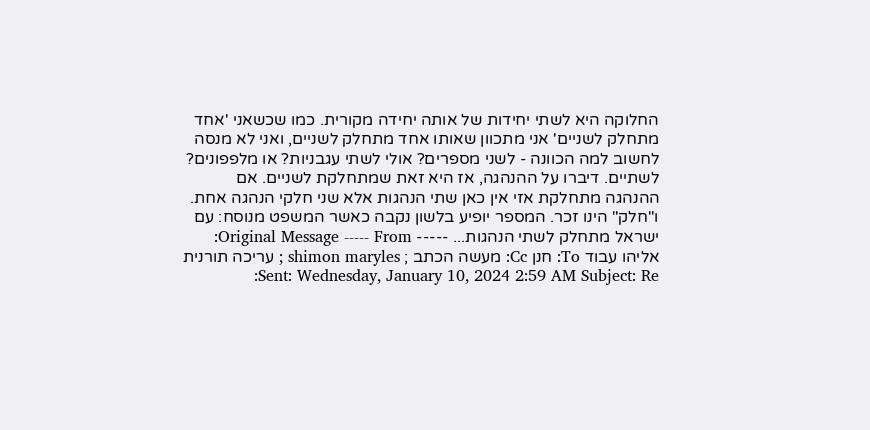החלוקה היא לשתי יחידות של אותה יחידה מקורית. כמו שכשאני 'אחד מתחלק לשניים' אני מתכוון שאותו אחד מתחלק לשניים, ואני לא מנסה לחשוב למה הכוונה - לשני מספרים? אולי לשתי עגבניות? או מלפפונים? לשתיים. דיברו על ההנהגה, אז היא זאת שמתחלקת לשניים. אם ההנהגה מתחלקת אזי אין כאן שתי הנהגות אלא שני חלקי הנהגה אחת. ו"חלק" הינו זכר. המספר יופיע בלשון נקבה כאשר המשפט מנוסח: עם ישראל מתחלק לשתי הנהגות... ----- Original Message ----- From: אליהו עבוד To: חנן Cc: מעשה הכתב ; shimon maryles ; עריכה תורנית Sent: Wednesday, January 10, 2024 2:59 AM Subject: Re: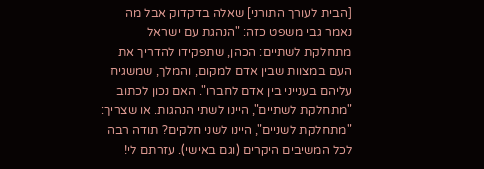[הבית לעורך התורני] שאלה בדקדוק אבל מה נאמר גבי משפט כזה: "הנהגת עם ישראל מתחלקת לשתיים: הכהן, שתפקידו להדריך את העם במצוות שבין אדם למקום, והמלך, שמשגיח עליהם בענייני בין אדם לחברו". האם נכון לכתוב "מתחלקת לשתיים", היינו לשתי הנהגות. או שצריך: "מתחלקת לשניים", היינו לשני חלקים? תודה רבה לכל המשיבים היקרים (וגם באישי). עזרתם לי!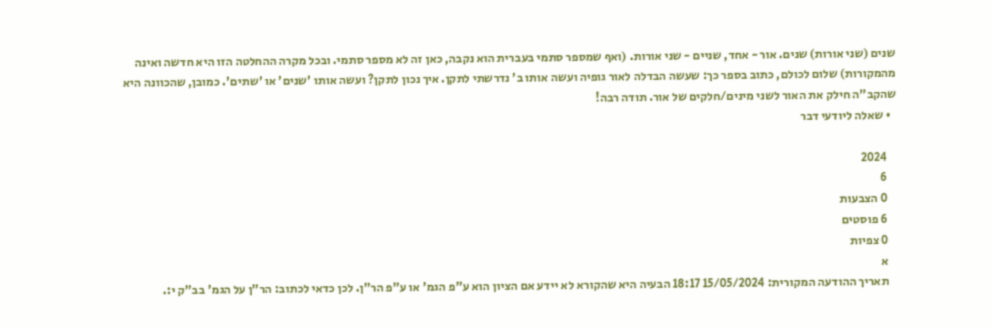שנים (שני אורות) שנים. אור - אחד, שניים - שני אורות. (ואף שמספר סתמי בעברית הוא נקבה, כאן זה לא מספר סתמי. ובכל מקרה ההחלטה הזו היא חדשה ואינה מהמקורות) שלום לכולם, כתוב בספר כך: שעשה הבדלה לאור גופיה ועשה אותו ב' נדרשתי לתקן. איך נכון לתקן? ועשה אותו 'שנים' או 'שתים'. כמובן, שהכוונה היא שהקב"ה חילק את האור לשני מינים/חלקים של אור. תודה רבה!
  • שאלה ליודעי דבר

    2024
    6
    0 הצבעות
    6 פוסטים
    0 צפיות
    א
    תאריך ההודעה המקורית: 15/05/2024 18:17 הבעיה היא שהקורא לא יידע אם הציון הוא ע"פ הגמ' או ע"פ הר"ן. לכן כדאי לכתוב: הר"ן על הגמ' בב"ק י:.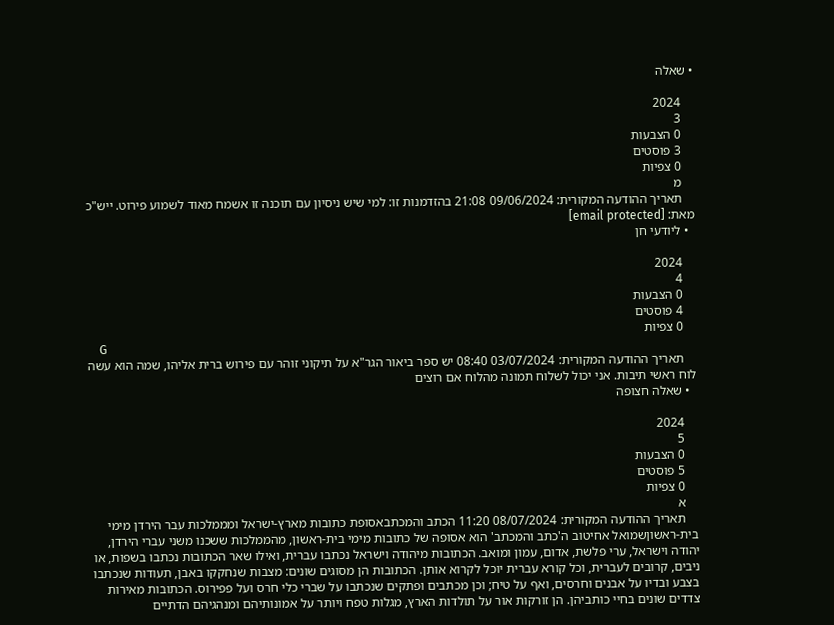• שאלה

    2024
    3
    0 הצבעות
    3 פוסטים
    0 צפיות
    מ
    תאריך ההודעה המקורית: 09/06/2024 21:08 בהזדמנות זו: למי שיש ניסיון עם תוכנה זו אשמח מאוד לשמוע פירוט. ייש"כ מאת: [email protected]
  • ליודעי חן

    2024
    4
    0 הצבעות
    4 פוסטים
    0 צפיות
    G
    תאריך ההודעה המקורית: 03/07/2024 08:40 יש ספר ביאור הגר"א על תיקוני זוהר עם פירוש ברית אליהו, שמה הוא עשה לוח ראשי תיבות. אני יכול לשלוח תמונה מהלוח אם רוצים
  • שאלה חצופה

    2024
    5
    0 הצבעות
    5 פוסטים
    0 צפיות
    א
    תאריך ההודעה המקורית: 08/07/2024 11:20 הכתב והמכתבאסופת כתובות מארץ-ישראל ומממלכות עבר הירדן מימי בית-ראשוןשמואל אחיטוב ה'כתב והמכתב' הוא אסופה של כתובות מימי בית-ראשון, מהממלכות ששכנו משני עברי הירדן, יהודה וישראל, ערי פלשת, אדום, עמון ומואב. הכתובות מיהודה וישראל נכתבו עברית, ואילו שאר הכתובות נכתבו בשפות, או ניבים, קרובים לעברית, וכל קורא עברית יוכל לקרוא אותן. הכתובות הן מסוגים שונים: מצבות שנחקקו באבן, תעודות שנכתבו בצבע ובדיו על אבנים וחרסים, ואף על טיח; וכן מכתבים ופתקים שנכתבו על שברי כלי חרס ועל פפירוס. הכתובות מאירות צדדים שונים בחיי כותביהן. הן זורקות אור על תולדות הארץ, מגלות טפח ויותר על אמונותיהם ומנהגיהם הדתיים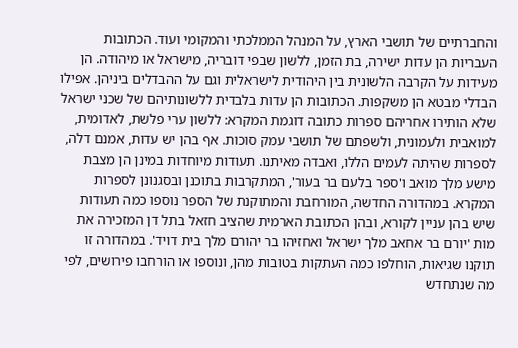והחברתיים של תושבי הארץ, על המנהל הממלכתי והמקומי ועוד. הכתובות העבריות הן עדות ישירה, בת הזמן, ללשון שבפי דובריה, מישראל או מיהודה. הן מעידות על הקרבה הלשונית בין היהודית לישראלית וגם על ההבדלים ביניהן. אפילו הבדלי מבטא הן משקפות. הכתובות הן עדות בלבדית ללשונותיהם של שכני ישראל שלא הותירו אחריהם ספרות כתובה דוגמת המקרא: ללשון ערי פלשת, לאדומית, למואבית ולעמונית, ולשפתם של תושבי עמק סוכות. אף בהן יש עדות, אמנם דלה, לספרות שהיתה לעמים הללו, ואבדה מאיתנו. תעודות מיוחדות במינן הן מצבת מישע מלך מואב ו'ספר בלעם בר בעור', המתקרבות בתוכנן ובסגנונן לספרות המקרא. במהדורה החדשה, המורחבת והמתוקנת של הספר נוספו כמה תעודות שיש בהן עניין לקורא, ובהן הכתובת הארמית שהציב חזאל בתל דן המזכירה את מות 'יורם בר אחאב מלך ישראל ואחזיהו בר יהורם מלך בית דויד'. במהדורה זו תוקנו שגיאות, הוחלפו כמה העתקות בטובות מהן, ונוספו או הורחבו פירושים, לפי מה שנתחדש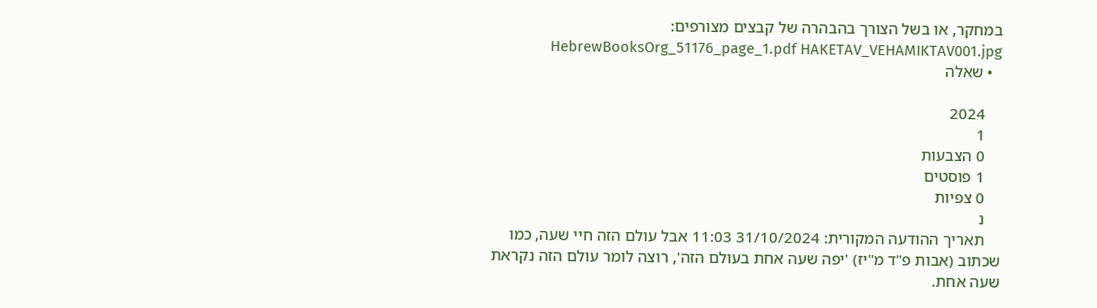במחקר, או בשל הצורך בהבהרה של קבצים מצורפים: HebrewBooksOrg_51176_page_1.pdf HAKETAV_VEHAMIKTAV001.jpg
  • שאלה

    2024
    1
    0 הצבעות
    1 פוסטים
    0 צפיות
    נ
    תאריך ההודעה המקורית: 31/10/2024 11:03 אבל עולם הזה חיי שעה, כמו שכתוב (אבות פ"ד מ"יז) 'יפה שעה אחת בעולם הזה', רוצה לומר עולם הזה נקראת שעה אחת.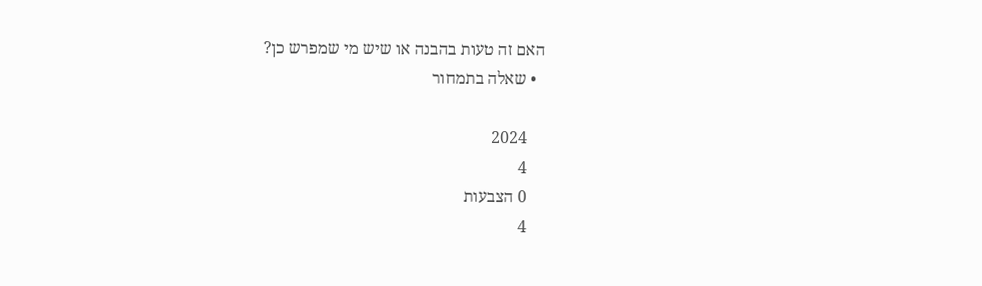האם זה טעות בהבנה או שיש מי שמפרש כן?
  • שאלה בתמחור

    2024
    4
    0 הצבעות
    4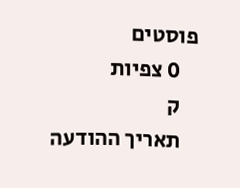פוסטים
    0 צפיות
    ק
    תאריך ההודעה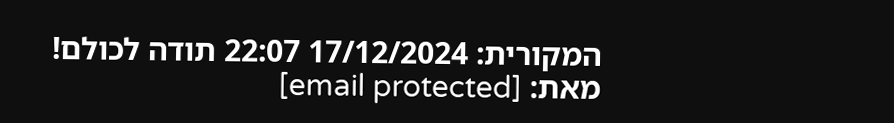המקורית: 17/12/2024 22:07 תודה לכולם! מאת: [email protected]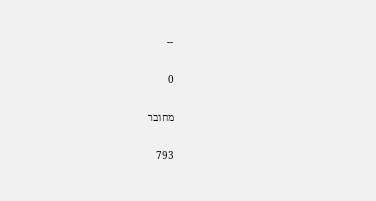--

0

מחובר

793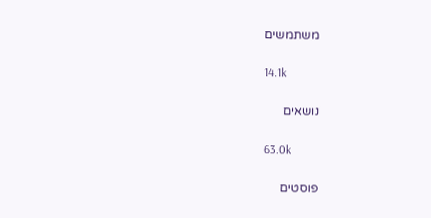משתמשים

14.1k

נושאים

63.0k

פוסטים